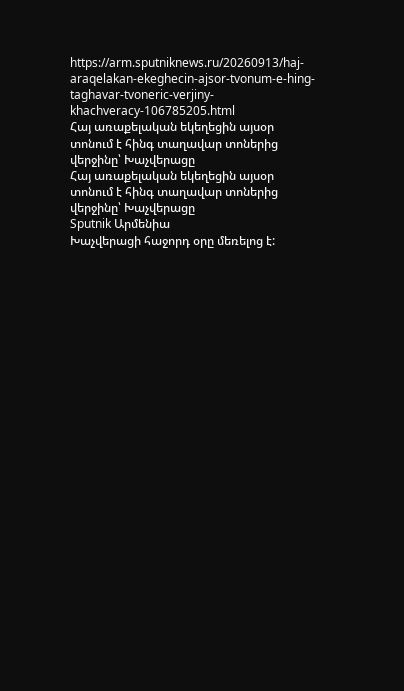https://arm.sputniknews.ru/20260913/haj-araqelakan-ekeghecin-ajsor-tvonum-e-hing-taghavar-tvoneric-verjiny-khachveracy-106785205.html
Հայ առաքելական եկեղեցին այսօր տոնում է հինգ տաղավար տոներից վերջինը՝ Խաչվերացը
Հայ առաքելական եկեղեցին այսօր տոնում է հինգ տաղավար տոներից վերջինը՝ Խաչվերացը
Sputnik Արմենիա
Խաչվերացի հաջորդ օրը մեռելոց է: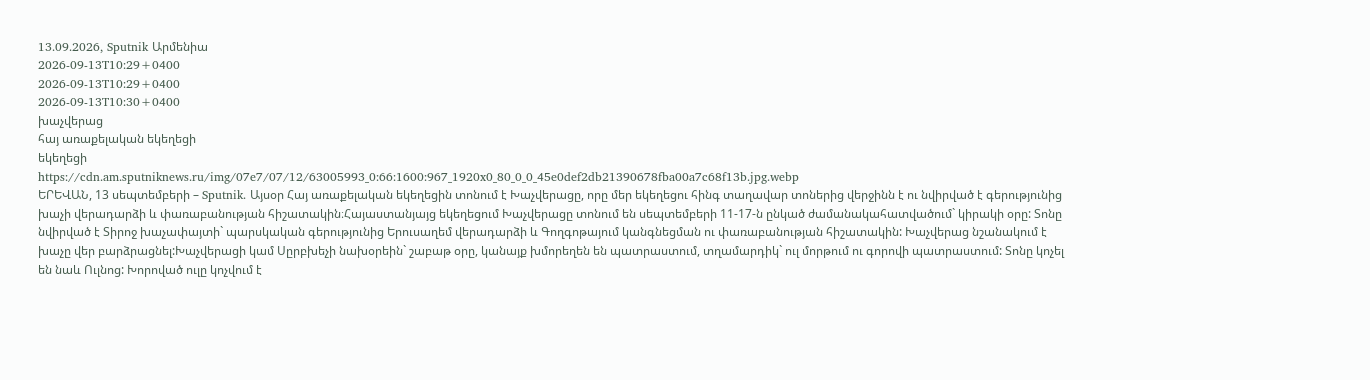13.09.2026, Sputnik Արմենիա
2026-09-13T10:29+0400
2026-09-13T10:29+0400
2026-09-13T10:30+0400
խաչվերաց
հայ առաքելական եկեղեցի
եկեղեցի
https://cdn.am.sputniknews.ru/img/07e7/07/12/63005993_0:66:1600:967_1920x0_80_0_0_45e0def2db21390678fba00a7c68f13b.jpg.webp
ԵՐԵՎԱՆ, 13 սեպտեմբերի – Sputnik. Այսօր Հայ առաքելական եկեղեցին տոնում է Խաչվերացը, որը մեր եկեղեցու հինգ տաղավար տոներից վերջինն է ու նվիրված է գերությունից խաչի վերադարձի և փառաբանության հիշատակին։Հայաստանյայց եկեղեցում Խաչվերացը տոնում են սեպտեմբերի 11-17-ն ընկած ժամանակահատվածում` կիրակի օրը: Տոնը նվիրված է Տիրոջ խաչափայտի` պարսկական գերությունից Երուսաղեմ վերադարձի և Գողգոթայում կանգնեցման ու փառաբանության հիշատակին: Խաչվերաց նշանակում է խաչը վեր բարձրացնել:Խաչվերացի կամ Սըրբխեչի նախօրեին` շաբաթ օրը, կանայք խմորեղեն են պատրաստում, տղամարդիկ` ուլ մորթում ու գորովի պատրաստում: Տոնը կոչել են նաև Ուլնոց: Խորոված ուլը կոչվում է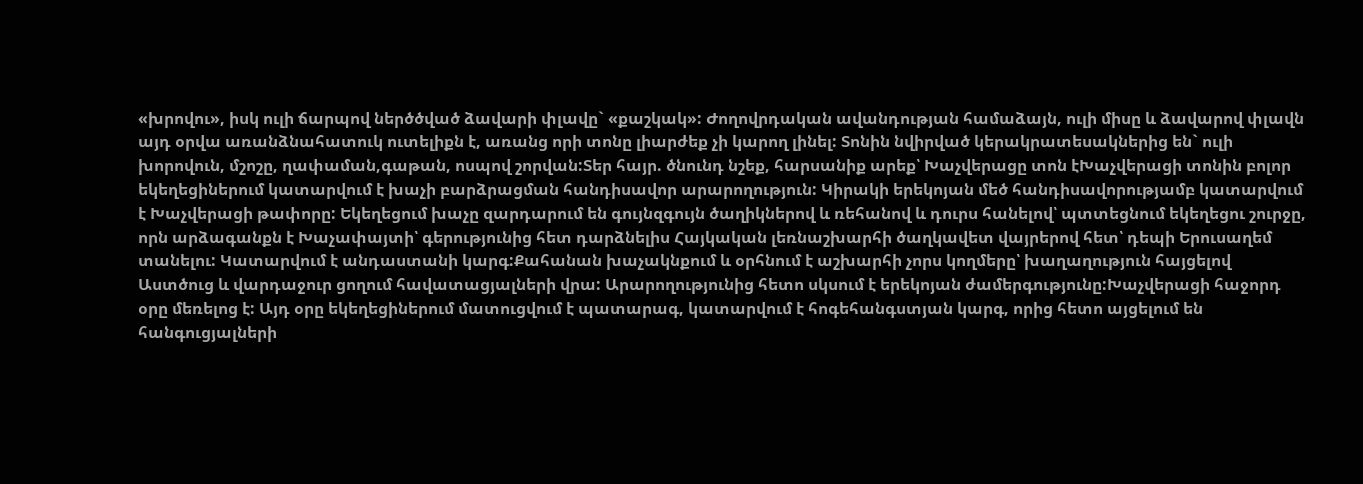«խրովու», իսկ ուլի ճարպով ներծծված ձավարի փլավը` «քաշկակ»: Ժողովրդական ավանդության համաձայն, ուլի միսը և ձավարով փլավն այդ օրվա առանձնահատուկ ուտելիքն է, առանց որի տոնը լիարժեք չի կարող լինել: Տոնին նվիրված կերակրատեսակներից են` ուլի խորովուն, մշոշը, ղափաման,գաթան, ոսպով շորվան:Տեր հայր. ծնունդ նշեք, հարսանիք արեք՝ Խաչվերացը տոն էԽաչվերացի տոնին բոլոր եկեղեցիներում կատարվում է խաչի բարձրացման հանդիսավոր արարողություն: Կիրակի երեկոյան մեծ հանդիսավորությամբ կատարվում է Խաչվերացի թափորը: Եկեղեցում խաչը զարդարում են գույնզգույն ծաղիկներով և ռեհանով և դուրս հանելով՝ պտտեցնում եկեղեցու շուրջը, որն արձագանքն է Խաչափայտի՝ գերությունից հետ դարձնելիս Հայկական լեռնաշխարհի ծաղկավետ վայրերով հետ՝ դեպի Երուսաղեմ տանելու: Կատարվում է անդաստանի կարգ:Քահանան խաչակնքում և օրհնում է աշխարհի չորս կողմերը՝ խաղաղություն հայցելով Աստծուց և վարդաջուր ցողում հավատացյալների վրա: Արարողությունից հետո սկսում է երեկոյան ժամերգությունը:Խաչվերացի հաջորդ օրը մեռելոց է: Այդ օրը եկեղեցիներում մատուցվում է պատարագ, կատարվում է հոգեհանգստյան կարգ, որից հետո այցելում են հանգուցյալների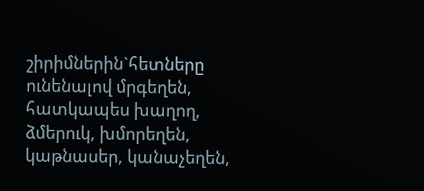շիրիմներին`հետները ունենալով մրգեղեն, հատկապես խաղող, ձմերուկ, խմորեղեն, կաթնասեր, կանաչեղեն,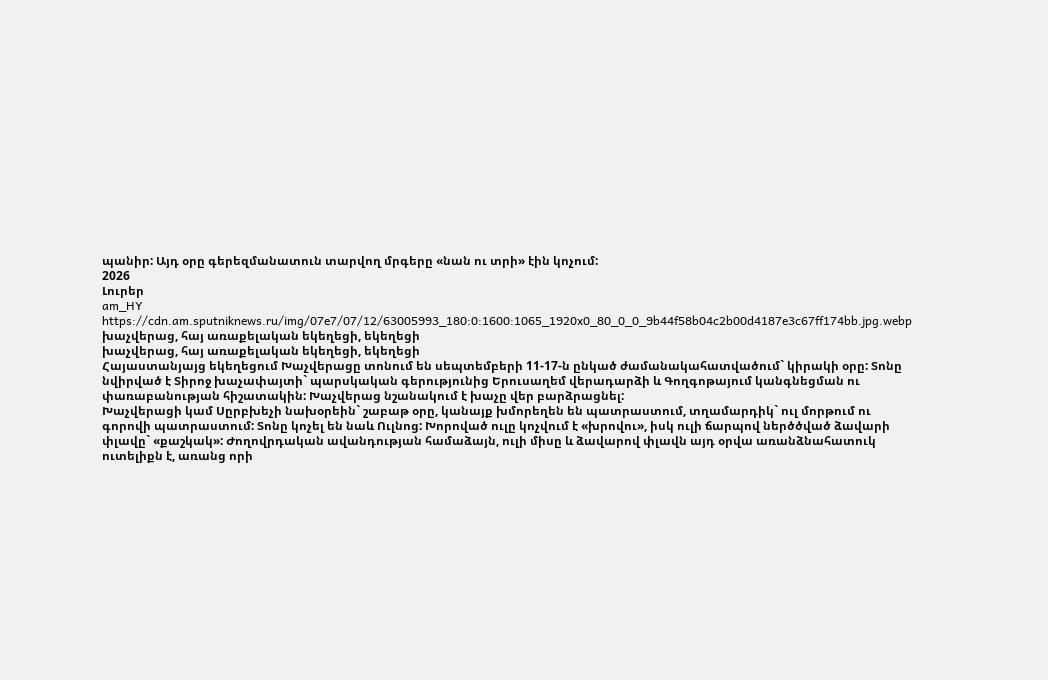պանիր: Այդ օրը գերեզմանատուն տարվող մրգերը «նան ու տրի» էին կոչում:
2026
Լուրեր
am_HY
https://cdn.am.sputniknews.ru/img/07e7/07/12/63005993_180:0:1600:1065_1920x0_80_0_0_9b44f58b04c2b00d4187e3c67ff174bb.jpg.webp
խաչվերաց, հայ առաքելական եկեղեցի, եկեղեցի
խաչվերաց, հայ առաքելական եկեղեցի, եկեղեցի
Հայաստանյայց եկեղեցում Խաչվերացը տոնում են սեպտեմբերի 11-17-ն ընկած ժամանակահատվածում` կիրակի օրը: Տոնը նվիրված է Տիրոջ խաչափայտի` պարսկական գերությունից Երուսաղեմ վերադարձի և Գողգոթայում կանգնեցման ու փառաբանության հիշատակին: Խաչվերաց նշանակում է խաչը վեր բարձրացնել:
Խաչվերացի կամ Սըրբխեչի նախօրեին` շաբաթ օրը, կանայք խմորեղեն են պատրաստում, տղամարդիկ` ուլ մորթում ու գորովի պատրաստում: Տոնը կոչել են նաև Ուլնոց: Խորոված ուլը կոչվում է «խրովու», իսկ ուլի ճարպով ներծծված ձավարի փլավը` «քաշկակ»: Ժողովրդական ավանդության համաձայն, ուլի միսը և ձավարով փլավն այդ օրվա առանձնահատուկ ուտելիքն է, առանց որի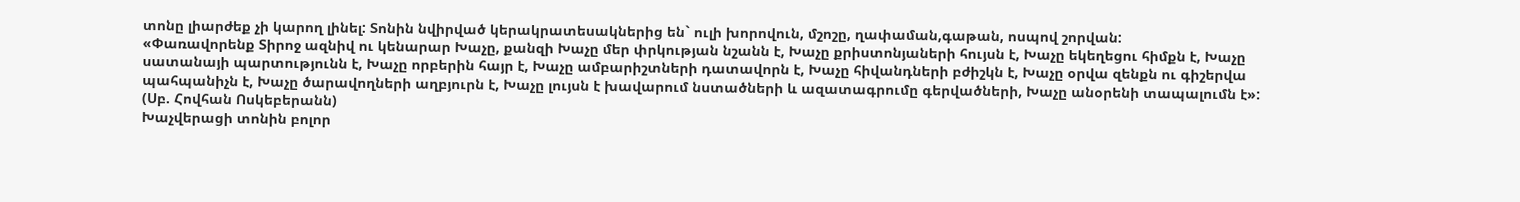տոնը լիարժեք չի կարող լինել: Տոնին նվիրված կերակրատեսակներից են` ուլի խորովուն, մշոշը, ղափաման,գաթան, ոսպով շորվան:
«Փառավորենք Տիրոջ ազնիվ ու կենարար Խաչը, քանզի Խաչը մեր փրկության նշանն է, Խաչը քրիստոնյաների հույսն է, Խաչը եկեղեցու հիմքն է, Խաչը սատանայի պարտությունն է, Խաչը որբերին հայր է, Խաչը ամբարիշտների դատավորն է, Խաչը հիվանդների բժիշկն է, Խաչը օրվա զենքն ու գիշերվա պահպանիչն է, Խաչը ծարավողների աղբյուրն է, Խաչը լույսն է խավարում նստածների և ազատագրումը գերվածների, Խաչը անօրենի տապալումն է»: (Սբ. Հովհան Ոսկեբերանն)
Խաչվերացի տոնին բոլոր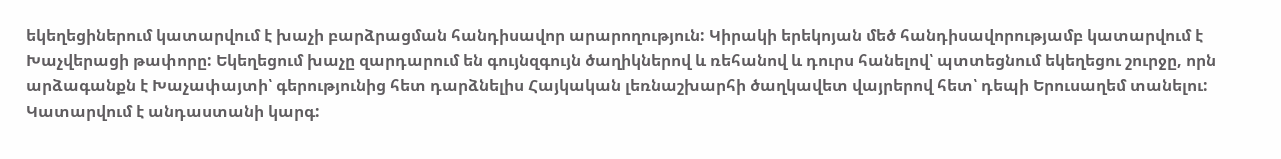եկեղեցիներում կատարվում է խաչի բարձրացման հանդիսավոր արարողություն: Կիրակի երեկոյան մեծ հանդիսավորությամբ կատարվում է Խաչվերացի թափորը: Եկեղեցում խաչը զարդարում են գույնզգույն ծաղիկներով և ռեհանով և դուրս հանելով՝ պտտեցնում եկեղեցու շուրջը, որն արձագանքն է Խաչափայտի՝ գերությունից հետ դարձնելիս Հայկական լեռնաշխարհի ծաղկավետ վայրերով հետ՝ դեպի Երուսաղեմ տանելու: Կատարվում է անդաստանի կարգ: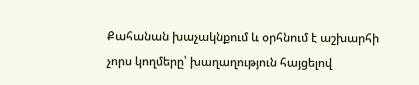Քահանան խաչակնքում և օրհնում է աշխարհի չորս կողմերը՝ խաղաղություն հայցելով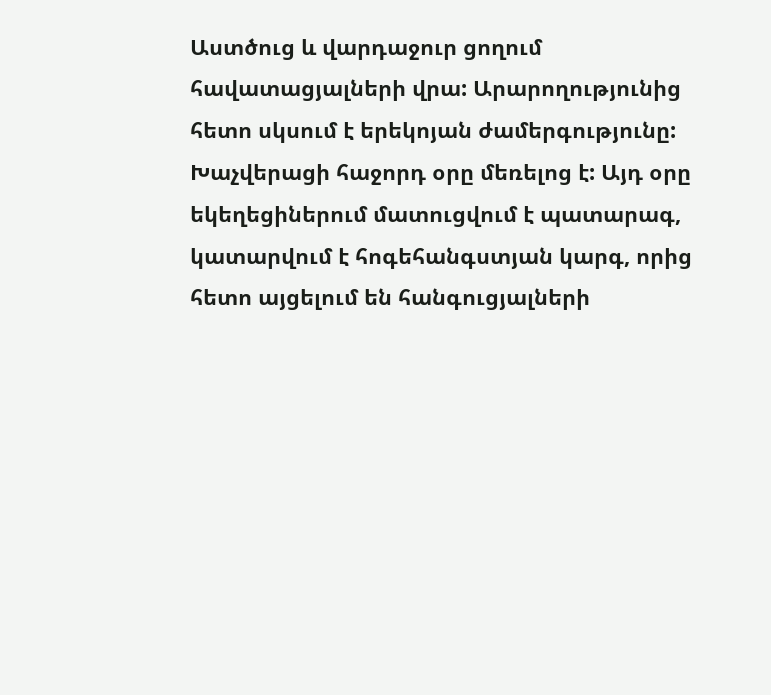Աստծուց և վարդաջուր ցողում հավատացյալների վրա: Արարողությունից հետո սկսում է երեկոյան ժամերգությունը:
Խաչվերացի հաջորդ օրը մեռելոց է: Այդ օրը եկեղեցիներում մատուցվում է պատարագ, կատարվում է հոգեհանգստյան կարգ, որից հետո այցելում են հանգուցյալների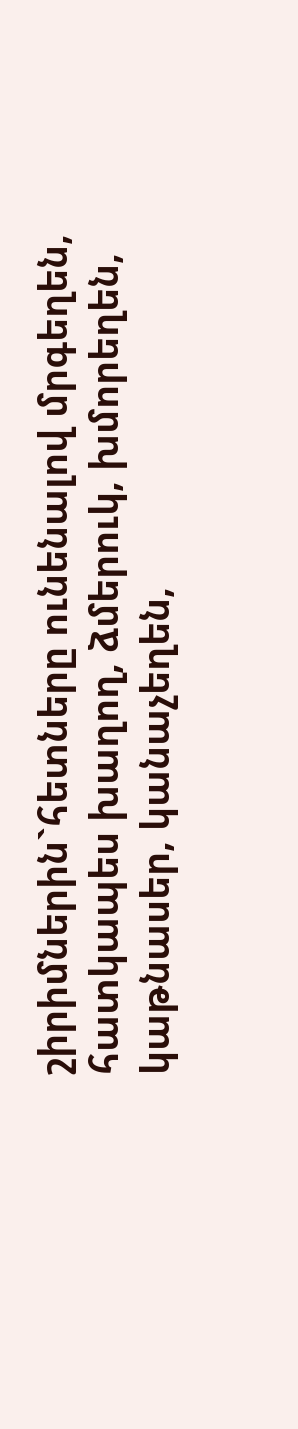շիրիմներին`հետները ունենալով մրգեղեն, հատկապես խաղող, ձմերուկ, խմորեղեն, կաթնասեր, կանաչեղեն,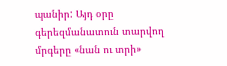պանիր: Այդ օրը գերեզմանատուն տարվող մրգերը «նան ու տրի»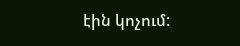էին կոչում: